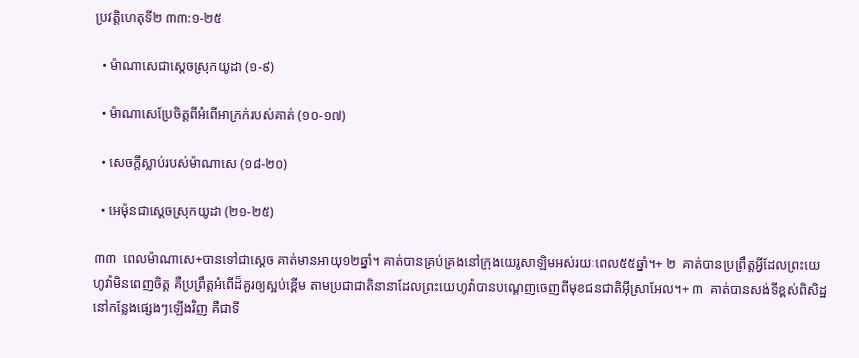ប្រវត្តិហេតុទី២ ៣៣:១-២៥

  • ម៉ាណាសេជាស្ដេចស្រុកយូដា (១-៩)

  • ម៉ាណាសេប្រែចិត្តពីអំពើអាក្រក់របស់គាត់ (១០-១៧)

  • សេចក្ដីស្លាប់របស់ម៉ាណាសេ (១៨-២០)

  • អេម៉ុនជាស្ដេចស្រុកយូដា (២១-២៥)

៣៣  ពេលម៉ាណាសេ+បានទៅជាស្ដេច គាត់មានអាយុ១២ឆ្នាំ។ គាត់បានគ្រប់គ្រងនៅក្រុងយេរូសាឡិមអស់រយៈពេល៥៥ឆ្នាំ។+ ២  គាត់បានប្រព្រឹត្តអ្វីដែលព្រះយេហូវ៉ាមិនពេញចិត្ត គឺប្រព្រឹត្តអំពើដ៏គួរឲ្យស្អប់ខ្ពើម តាមប្រជាជាតិនានាដែលព្រះយេហូវ៉ាបានបណ្ដេញចេញពីមុខជនជាតិអ៊ីស្រាអែល។+ ៣  គាត់បានសង់ទីខ្ពស់ពិសិដ្ឋនៅកន្លែងផ្សេងៗឡើងវិញ គឺជាទី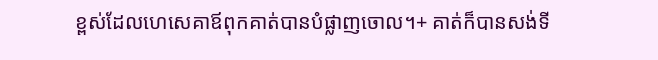ខ្ពស់ដែលហេសេគាឪពុកគាត់បានបំផ្លាញចោល។+ គាត់ក៏បានសង់ទី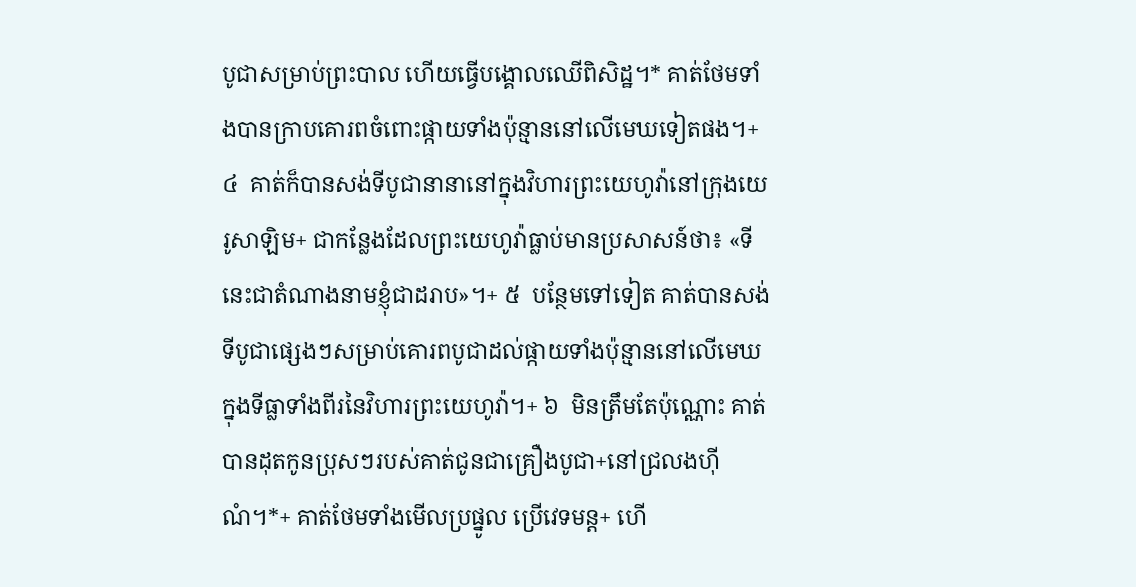បូជាសម្រាប់ព្រះបាល ហើយធ្វើបង្គោលឈើពិសិដ្ឋ។* គាត់ថែមទាំងបានក្រាបគោរពចំពោះផ្កាយទាំងប៉ុន្មាននៅលើមេឃទៀតផង។+ ៤  គាត់ក៏បានសង់ទីបូជានានានៅក្នុងវិហារព្រះយេហូវ៉ានៅក្រុងយេរូសាឡិម+ ជាកន្លែងដែលព្រះយេហូវ៉ាធ្លាប់មានប្រសាសន៍ថា៖ «ទីនេះជាតំណាងនាមខ្ញុំជាដរាប»។+ ៥  បន្ថែមទៅទៀត គាត់បានសង់ទីបូជាផ្សេងៗសម្រាប់គោរពបូជាដល់ផ្កាយទាំងប៉ុន្មាននៅលើមេឃ ក្នុងទីធ្លាទាំងពីរនៃវិហារព្រះយេហូវ៉ា។+ ៦  មិនត្រឹមតែប៉ុណ្ណោះ គាត់បានដុតកូនប្រុសៗរបស់គាត់ជូនជាគ្រឿងបូជា+នៅជ្រលងហ៊ីណំ។*+ គាត់ថែមទាំងមើលប្រផ្នូល ប្រើវេទមន្ត+ ហើ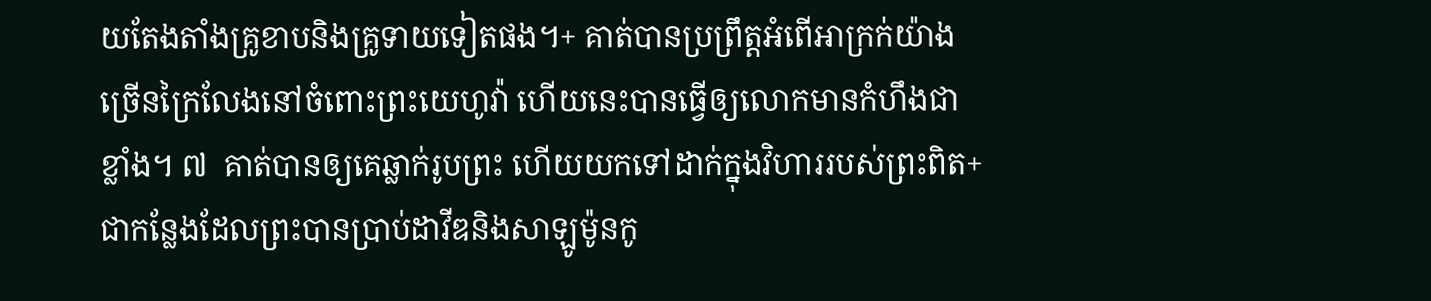យតែងតាំងគ្រូខាបនិងគ្រូទាយទៀតផង។+ គាត់បានប្រព្រឹត្តអំពើអាក្រក់យ៉ាងច្រើនក្រៃលែងនៅចំពោះព្រះយេហូវ៉ា ហើយនេះបានធ្វើឲ្យលោកមានកំហឹងជាខ្លាំង។ ៧  គាត់បានឲ្យគេឆ្លាក់រូបព្រះ ហើយយកទៅដាក់ក្នុងវិហាររបស់ព្រះពិត+ ជាកន្លែងដែលព្រះបានប្រាប់ដាវីឌនិងសាឡូម៉ូនកូ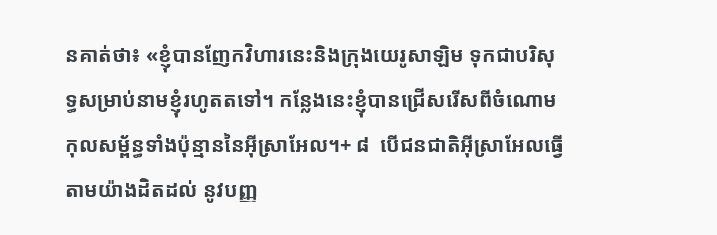នគាត់ថា៖ «ខ្ញុំបានញែកវិហារនេះនិងក្រុងយេរូសាឡិម ទុកជាបរិសុទ្ធសម្រាប់នាមខ្ញុំរហូតតទៅ។ កន្លែងនេះខ្ញុំបានជ្រើសរើសពីចំណោមកុលសម្ព័ន្ធទាំងប៉ុន្មាននៃអ៊ីស្រាអែល។+ ៨  បើជនជាតិអ៊ីស្រាអែលធ្វើតាមយ៉ាងដិតដល់ នូវបញ្ញ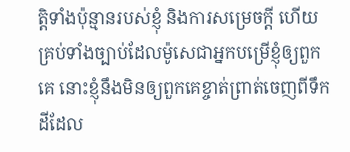ត្តិទាំងប៉ុន្មានរបស់ខ្ញុំ និងការសម្រេចក្ដី ហើយគ្រប់ទាំងច្បាប់ដែលម៉ូសេជាអ្នកបម្រើខ្ញុំឲ្យពួកគេ នោះខ្ញុំនឹងមិនឲ្យពួកគេខ្ចាត់ព្រាត់ចេញពីទឹកដីដែល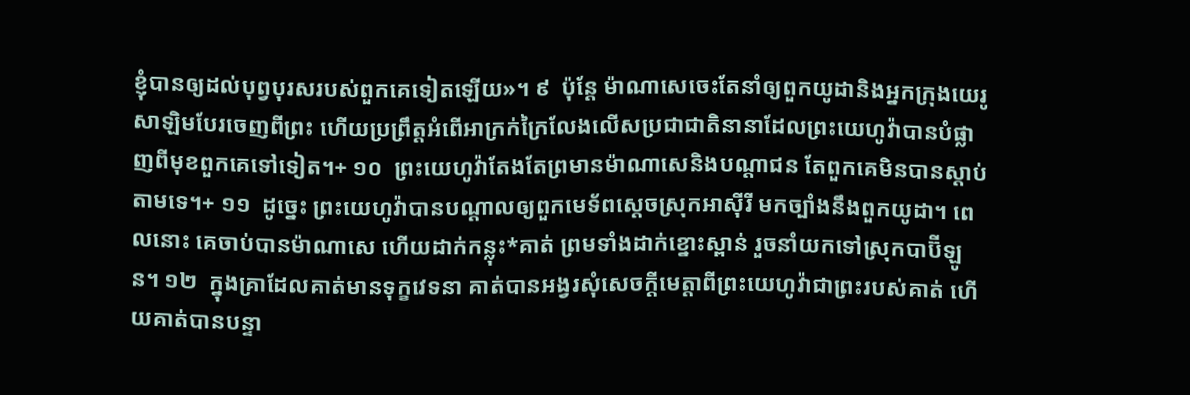ខ្ញុំបានឲ្យដល់បុព្វបុរសរបស់ពួកគេទៀតឡើយ»។ ៩  ប៉ុន្តែ ម៉ាណាសេចេះតែនាំឲ្យពួកយូដានិងអ្នកក្រុងយេរូសាឡិមបែរចេញពីព្រះ ហើយប្រព្រឹត្តអំពើអាក្រក់ក្រៃលែងលើសប្រជាជាតិនានាដែលព្រះយេហូវ៉ាបានបំផ្លាញពីមុខពួកគេទៅទៀត។+ ១០  ព្រះយេហូវ៉ាតែងតែព្រមានម៉ាណាសេនិងបណ្ដាជន តែពួកគេមិនបានស្ដាប់តាមទេ។+ ១១  ដូច្នេះ ព្រះយេហូវ៉ាបានបណ្ដាលឲ្យពួកមេទ័ពស្ដេចស្រុកអាស៊ីរី មកច្បាំងនឹងពួកយូដា។ ពេលនោះ គេចាប់បានម៉ាណាសេ ហើយដាក់កន្លុះ*គាត់ ព្រមទាំងដាក់ខ្នោះស្ពាន់ រួចនាំយកទៅស្រុកបាប៊ីឡូន។ ១២  ក្នុងគ្រាដែលគាត់មានទុក្ខវេទនា គាត់បានអង្វរសុំសេចក្ដីមេត្តាពីព្រះយេហូវ៉ាជាព្រះរបស់គាត់ ហើយគាត់បានបន្ទា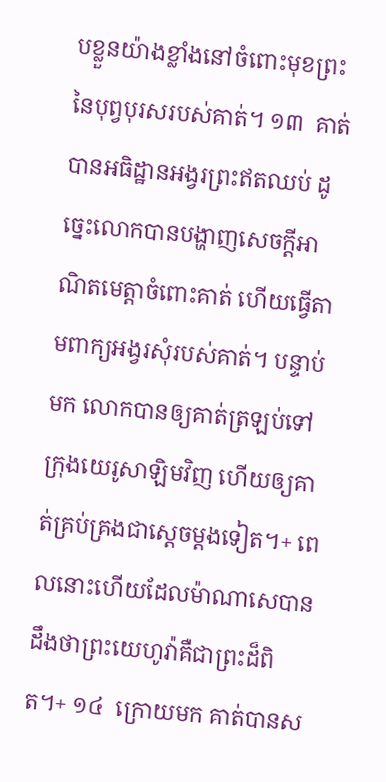បខ្លួនយ៉ាងខ្លាំងនៅចំពោះមុខព្រះនៃបុព្វបុរសរបស់គាត់។ ១៣  គាត់បានអធិដ្ឋានអង្វរព្រះឥតឈប់ ដូច្នេះលោកបានបង្ហាញសេចក្ដីអាណិតមេត្តាចំពោះគាត់ ហើយធ្វើតាមពាក្យអង្វរសុំរបស់គាត់។ បន្ទាប់មក លោកបានឲ្យគាត់ត្រឡប់ទៅក្រុងយេរូសាឡិមវិញ ហើយឲ្យគាត់គ្រប់គ្រងជាស្ដេចម្ដងទៀត។+ ពេលនោះហើយដែលម៉ាណាសេបានដឹងថាព្រះយេហូវ៉ាគឺជាព្រះដ៏ពិត។+ ១៤  ក្រោយមក គាត់បានស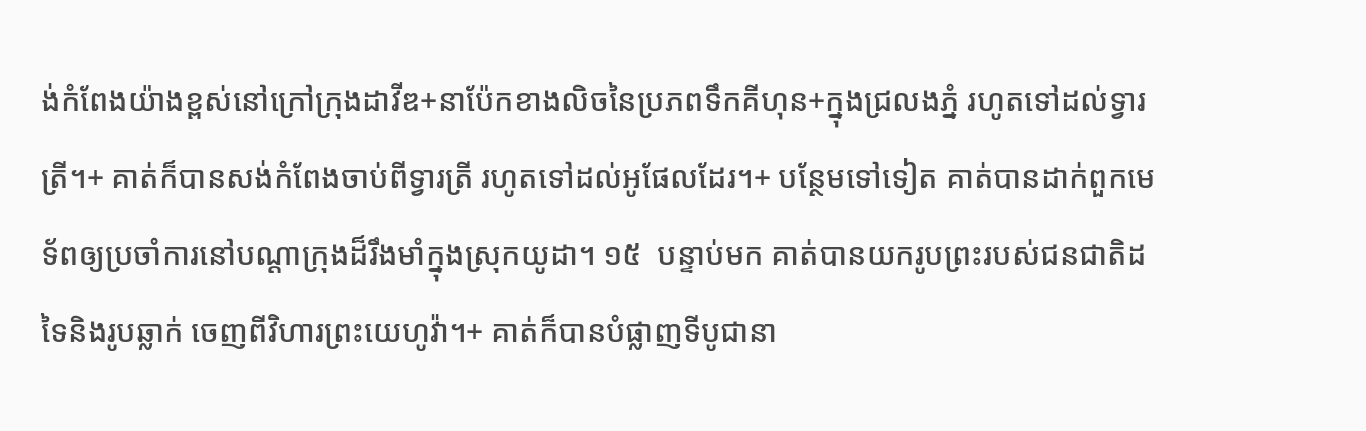ង់កំពែងយ៉ាងខ្ពស់នៅក្រៅក្រុងដាវីឌ+នាប៉ែកខាងលិចនៃប្រភពទឹកគីហុន+ក្នុងជ្រលងភ្នំ រហូតទៅដល់ទ្វារត្រី។+ គាត់ក៏បានសង់កំពែងចាប់ពីទ្វារត្រី រហូតទៅដល់អូផែលដែរ។+ បន្ថែមទៅទៀត គាត់បានដាក់ពួកមេទ័ពឲ្យប្រចាំការនៅបណ្ដាក្រុងដ៏រឹងមាំក្នុងស្រុកយូដា។ ១៥  បន្ទាប់មក គាត់បានយករូបព្រះរបស់ជនជាតិដទៃនិងរូបឆ្លាក់ ចេញពីវិហារព្រះយេហូវ៉ា។+ គាត់ក៏បានបំផ្លាញទីបូជានា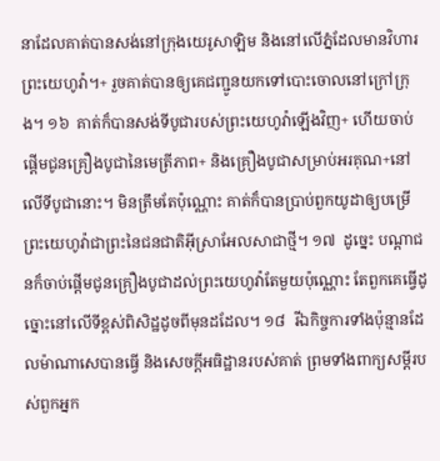នាដែលគាត់បានសង់នៅក្រុងយេរូសាឡិម និងនៅលើភ្នំដែលមានវិហារព្រះយេហូវ៉ា។+ រួចគាត់បានឲ្យគេជញ្ជូនយកទៅបោះចោលនៅក្រៅក្រុង។ ១៦  គាត់ក៏បានសង់ទីបូជារបស់ព្រះយេហូវ៉ាឡើងវិញ+ ហើយចាប់ផ្ដើមជូនគ្រឿងបូជានៃមេត្រីភាព+ និងគ្រឿងបូជាសម្រាប់អរគុណ+នៅលើទីបូជានោះ។ មិនត្រឹមតែប៉ុណ្ណោះ គាត់ក៏បានប្រាប់ពួកយូដាឲ្យបម្រើព្រះយេហូវ៉ាជាព្រះនៃជនជាតិអ៊ីស្រាអែលសាជាថ្មី។ ១៧  ដូច្នេះ បណ្ដាជនក៏ចាប់ផ្ដើមជូនគ្រឿងបូជាដល់ព្រះយេហូវ៉ាតែមួយប៉ុណ្ណោះ តែពួកគេធ្វើដូច្នោះនៅលើទីខ្ពស់ពិសិដ្ឋដូចពីមុនដដែល។ ១៨  រីឯកិច្ចការទាំងប៉ុន្មានដែលម៉ាណាសេបានធ្វើ និងសេចក្ដីអធិដ្ឋានរបស់គាត់ ព្រមទាំងពាក្យសម្ដីរបស់ពួកអ្នក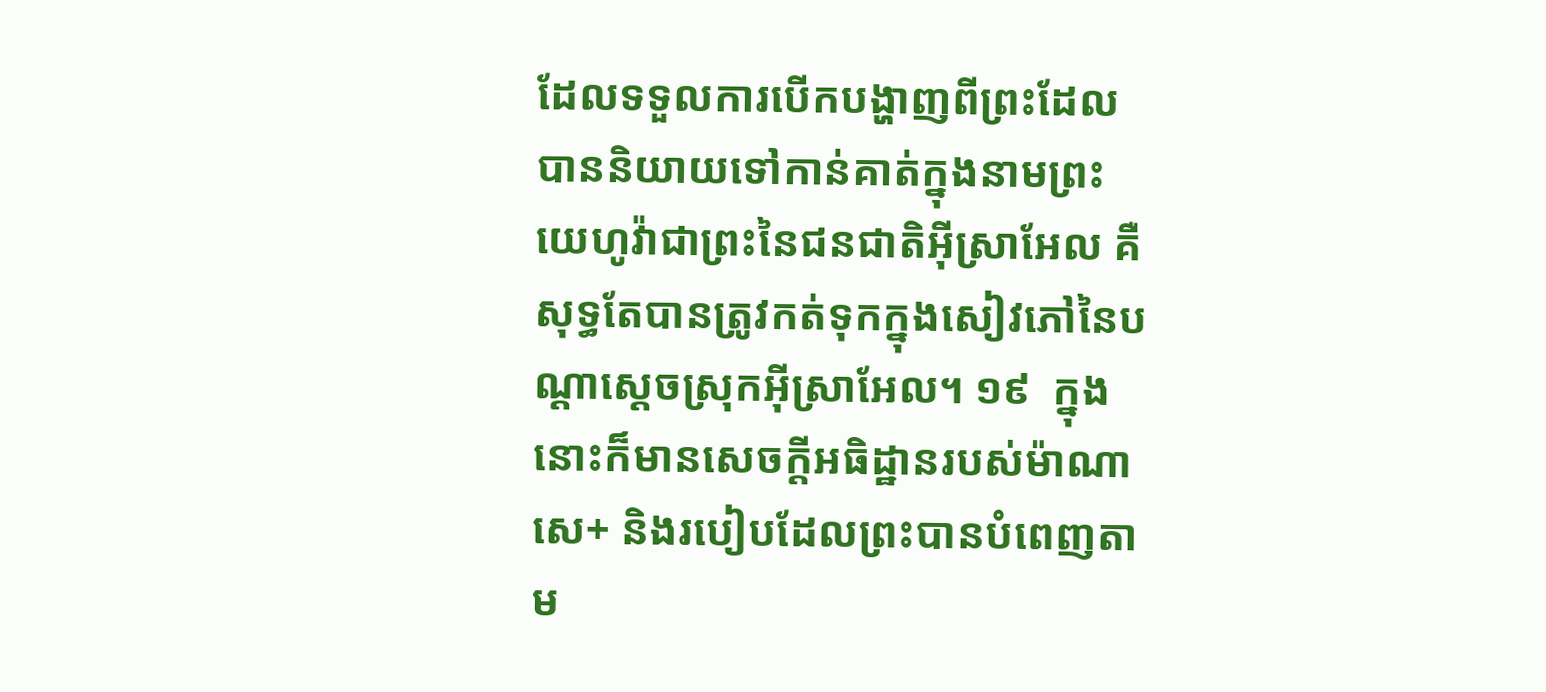ដែលទទួលការបើកបង្ហាញពីព្រះដែលបាននិយាយទៅកាន់គាត់ក្នុងនាមព្រះយេហូវ៉ាជាព្រះនៃជនជាតិអ៊ីស្រាអែល គឺសុទ្ធតែបានត្រូវកត់ទុកក្នុងសៀវភៅនៃបណ្ដាស្ដេចស្រុកអ៊ីស្រាអែល។ ១៩  ក្នុងនោះក៏មានសេចក្ដីអធិដ្ឋានរបស់ម៉ាណាសេ+ និងរបៀបដែលព្រះបានបំពេញតាម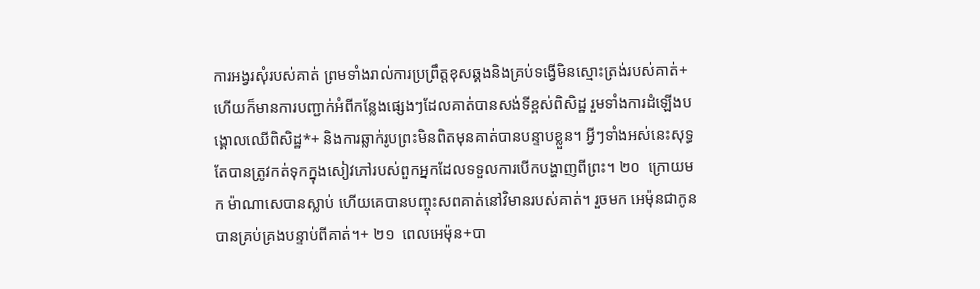ការអង្វរសុំរបស់គាត់ ព្រមទាំងរាល់ការប្រព្រឹត្តខុសឆ្គងនិងគ្រប់ទង្វើមិនស្មោះត្រង់របស់គាត់+ ហើយក៏មានការបញ្ជាក់អំពីកន្លែងផ្សេងៗដែលគាត់បានសង់ទីខ្ពស់ពិសិដ្ឋ រួមទាំងការដំឡើងបង្គោលឈើពិសិដ្ឋ*+ និងការឆ្លាក់រូបព្រះមិនពិតមុនគាត់បានបន្ទាបខ្លួន។ អ្វីៗទាំងអស់នេះសុទ្ធតែបានត្រូវកត់ទុកក្នុងសៀវភៅរបស់ពួកអ្នកដែលទទួលការបើកបង្ហាញពីព្រះ។ ២០  ក្រោយមក ម៉ាណាសេបានស្លាប់ ហើយគេបានបញ្ចុះសពគាត់នៅវិមានរបស់គាត់។ រួចមក អេម៉ុនជាកូន បានគ្រប់គ្រងបន្ទាប់ពីគាត់។+ ២១  ពេលអេម៉ុន+បា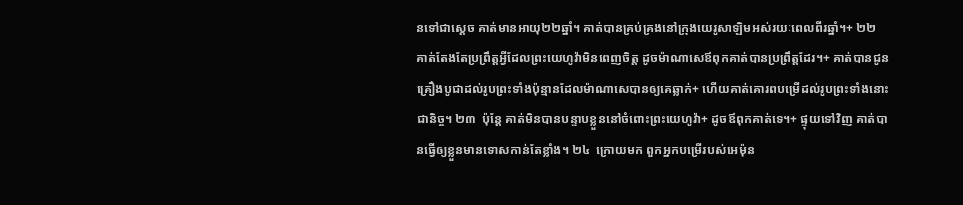នទៅជាស្ដេច គាត់មានអាយុ២២ឆ្នាំ។ គាត់បានគ្រប់គ្រងនៅក្រុងយេរូសាឡិមអស់រយៈពេលពីរឆ្នាំ។+ ២២  គាត់តែងតែប្រព្រឹត្តអ្វីដែលព្រះយេហូវ៉ាមិនពេញចិត្ត ដូចម៉ាណាសេឪពុកគាត់បានប្រព្រឹត្តដែរ។+ គាត់បានជូនគ្រឿងបូជាដល់រូបព្រះទាំងប៉ុន្មានដែលម៉ាណាសេបានឲ្យគេឆ្លាក់+ ហើយគាត់គោរពបម្រើដល់រូបព្រះទាំងនោះជានិច្ច។ ២៣  ប៉ុន្តែ គាត់មិនបានបន្ទាបខ្លួននៅចំពោះព្រះយេហូវ៉ា+ ដូចឪពុកគាត់ទេ។+ ផ្ទុយទៅវិញ គាត់បានធ្វើឲ្យខ្លួនមានទោសកាន់តែខ្លាំង។ ២៤  ក្រោយមក ពួកអ្នកបម្រើរបស់អេម៉ុន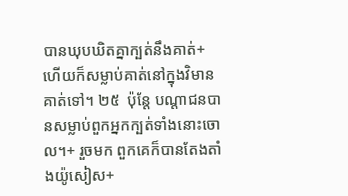បានឃុបឃិតគ្នាក្បត់នឹងគាត់+ ហើយក៏សម្លាប់គាត់នៅក្នុងវិមានគាត់ទៅ។ ២៥  ប៉ុន្តែ បណ្ដាជនបានសម្លាប់ពួកអ្នកក្បត់ទាំងនោះចោល។+ រួចមក ពួកគេក៏បានតែងតាំងយ៉ូសៀស+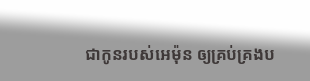ជាកូនរបស់អេម៉ុន ឲ្យគ្រប់គ្រងប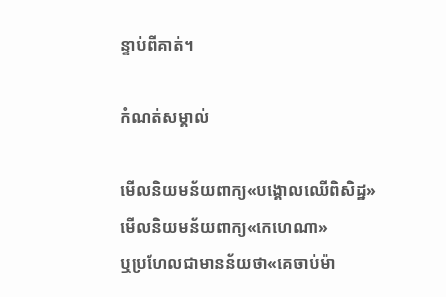ន្ទាប់ពីគាត់។

កំណត់សម្គាល់

មើលនិយមន័យពាក្យ«បង្គោលឈើពិសិដ្ឋ»
មើលនិយមន័យពាក្យ«កេហេណា»
ឬប្រហែលជាមានន័យថា«គេចាប់ម៉ា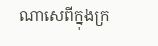ណាសេពីក្នុងក្រ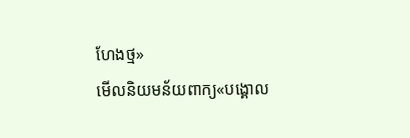ហែងថ្ម»
មើលនិយមន័យពាក្យ«បង្គោល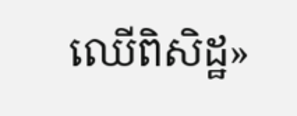ឈើពិសិដ្ឋ»